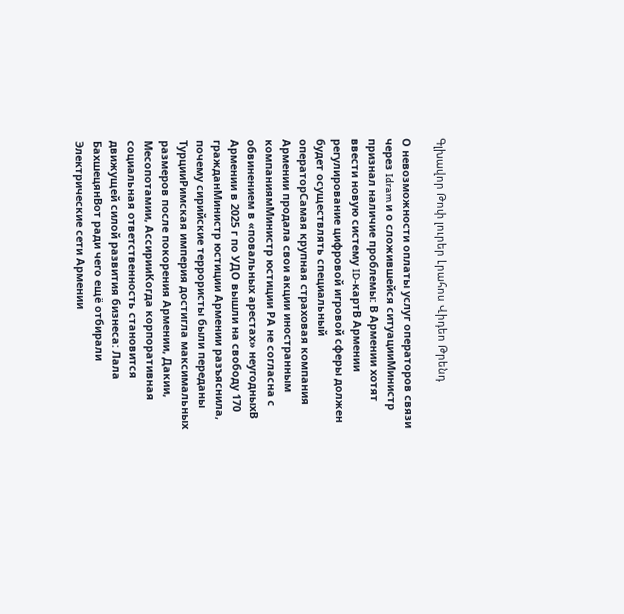Գլխավոր Թոփ լուրեր Լրահոս Վիդեո Թրենդ

О невозможности оплаты услуг операторов связи через Idram и о сложившейся ситуацииМинистр признал наличие проблемы: В Армении хотят ввести новую систему ID-картВ Армении регулирование цифровой игровой сферы должен будет осуществлять специальный операторСамая крупная страховая компания Армении продала свои акции иностранным компаниямМинистр юстиции РА не согласна с обвинением в «повальных арестах» неугодныхВ Армении в 2025 г по УДО вышли на свободу 170 гражданМинистр юстиции Армении разъяснила, почему сирийские террористы были переданы ТурцииРимская империя достигла максимальных размеров после покорения Армении, Дакии, Месопотамии, АссирииКогда корпоративная социальная ответственность становится движущей силой развития бизнеса: Лала БахшецянВот ради чего ещё отбирали Электрические сети Армении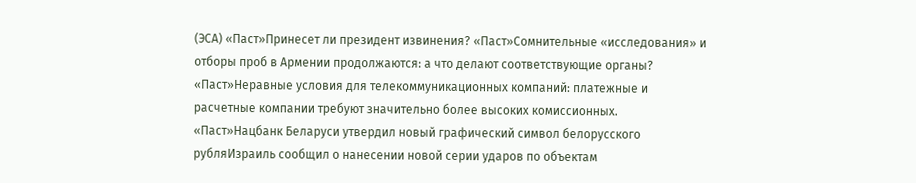(ЭСА) «Паст»Принесет ли президент извинения? «Паст»Сомнительные «исследования» и отборы проб в Армении продолжаются: а что делают соответствующие органы? «Паст»Неравные условия для телекоммуникационных компаний: платежные и расчетные компании требуют значительно более высоких комиссионных. «Паст»Нацбанк Беларуси утвердил новый графический символ белорусского рубляИзраиль сообщил о нанесении новой серии ударов по объектам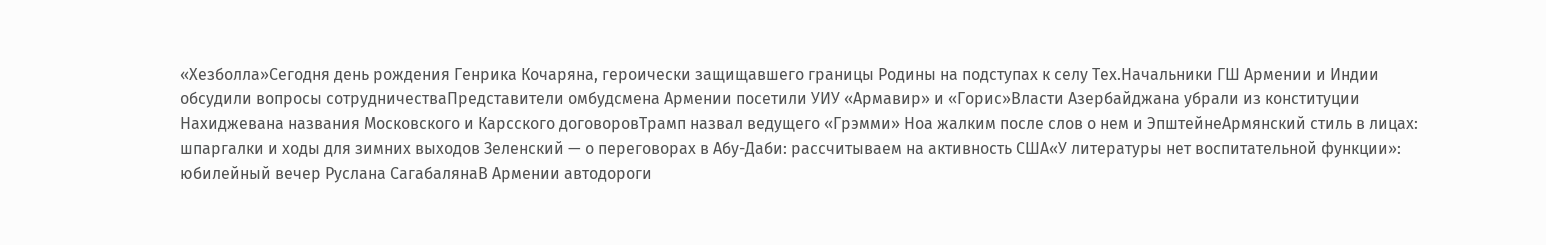«Хезболла»Сегодня день рождения Генрика Кочаряна, героически защищавшего границы Родины на подступах к селу Тех.Начальники ГШ Армении и Индии обсудили вопросы сотрудничестваПредставители омбудсмена Армении посетили УИУ «Армавир» и «Горис»Власти Азербайджана убрали из конституции Нахиджевана названия Московского и Карсского договоровТрамп назвал ведущего «Грэмми» Ноа жалким после слов о нем и ЭпштейнеАрмянский стиль в лицах: шпаргалки и ходы для зимних выходов Зеленский — о переговорах в Абу-Даби: рассчитываем на активность США«У литературы нет воспитательной функции»: юбилейный вечер Руслана СагабалянаВ Армении автодороги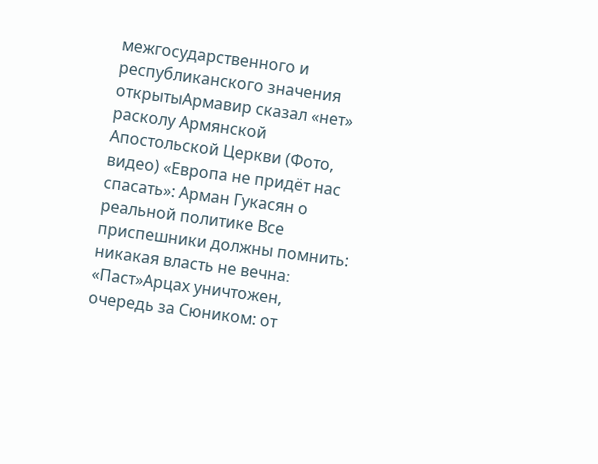межгосударственного и республиканского значения открытыАрмавир сказал «нет» расколу Армянской Апостольской Церкви (Фото, видео) «Европа не придёт нас спасать»: Арман Гукасян о реальной политике Все приспешники должны помнить: никакая власть не вечна։ «Паст»Арцах уничтожен, очередь за Сюником: от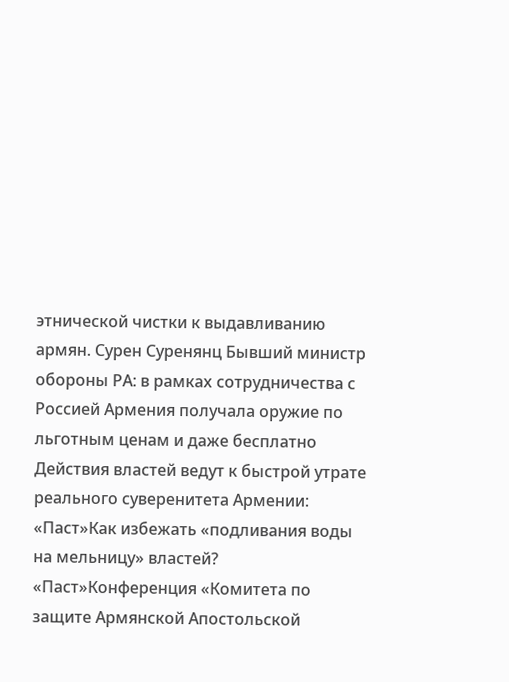этнической чистки к выдавливанию армян. Сурен Суренянц Бывший министр обороны РА: в рамках сотрудничества с Россией Армения получала оружие по льготным ценам и даже бесплатно Действия властей ведут к быстрой утрате реального суверенитета Армении: «Паст»Как избежать «подливания воды на мельницу» властей? «Паст»Конференция «Комитета по защите Армянской Апостольской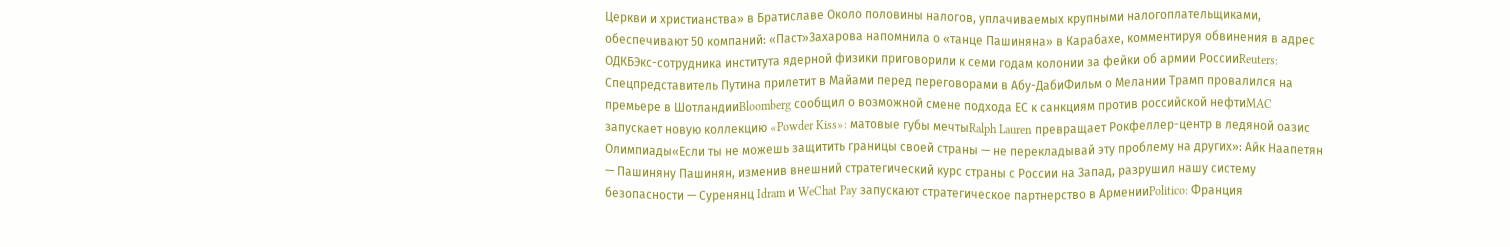Церкви и христианства» в Братиславе Около половины налогов, уплачиваемых крупными налогоплательщиками, обеспечивают 50 компаний: «Паст»Захарова напомнила о «танце Пашиняна» в Карабахе, комментируя обвинения в адрес ОДКБЭкс-сотрудника института ядерной физики приговорили к семи годам колонии за фейки об армии РоссииReuters: Спецпредставитель Путина прилетит в Майами перед переговорами в Абу-ДабиФильм о Мелании Трамп провалился на премьере в ШотландииBloomberg сообщил о возможной смене подхода ЕС к санкциям против российской нефтиMAC запускает новую коллекцию «Powder Kiss»: матовые губы мечтыRalph Lauren превращает Рокфеллер-центр в ледяной оазис Олимпиады«Если ты не можешь защитить границы своей страны — не перекладывай эту проблему на других»: Айк Наапетян — Пашиняну Пашинян, изменив внешний стратегический курс страны с России на Запад, разрушил нашу систему безопасности — Суренянц Idram и WeChat Pay запускают стратегическое партнерство в АрменииPolitico: Франция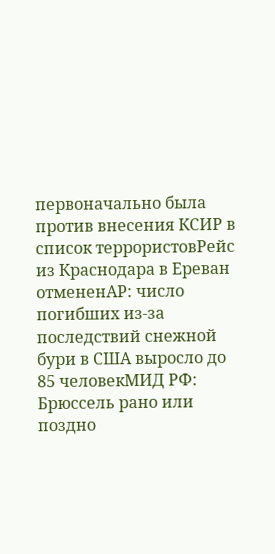первоначально была против внесения КСИР в список террористовРейс из Краснодара в Ереван отмененAP: число погибших из-за последствий снежной бури в США выросло до 85 человекМИД РФ: Брюссель рано или поздно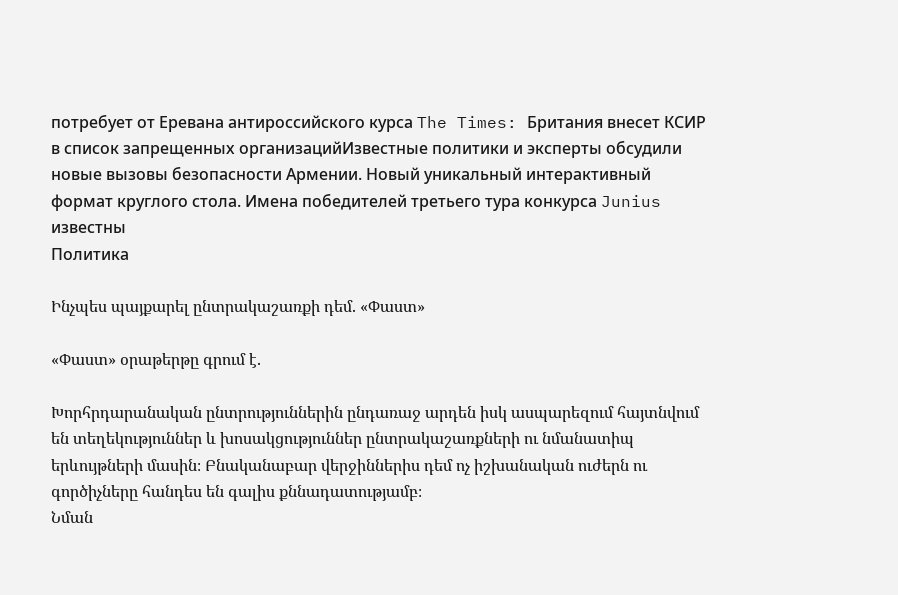потребует от Еревана антироссийского курса The Times: Британия внесет КСИР в список запрещенных организацийИзвестные политики и эксперты обсудили новые вызовы безопасности Армении. Новый уникальный интерактивный формат круглого стола. Имена победителей третьего тура конкурса Junius известны
Политика

Ինչպես պայքարել ընտրակաշառքի դեմ. «Փաստ»

«Փաստ» օրաթերթը գրում է.

Խորհրդարանական ընտրություններին ընդառաջ արդեն իսկ ասպարեզում հայտնվում են տեղեկություններ և խոսակցություններ ընտրակաշառքների ու նմանատիպ երևույթների մասին։ Բնականաբար վերջիններիս դեմ ոչ իշխանական ուժերն ու գործիչները հանդես են գալիս քննադատությամբ։
Նման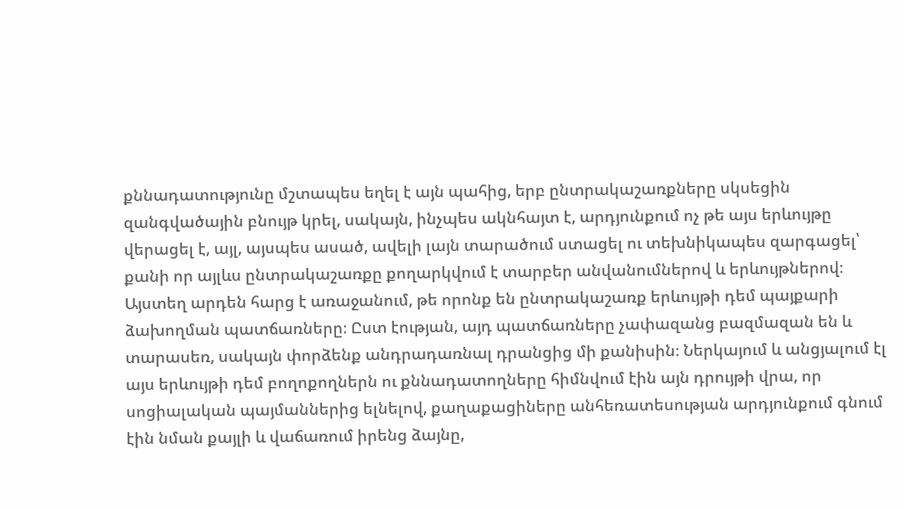քննադատությունը մշտապես եղել է այն պահից, երբ ընտրակաշառքները սկսեցին զանգվածային բնույթ կրել, սակայն, ինչպես ակնհայտ է, արդյունքում ոչ թե այս երևույթը վերացել է, այլ, այսպես ասած, ավելի լայն տարածում ստացել ու տեխնիկապես զարգացել՝ քանի որ այլևս ընտրակաշառքը քողարկվում է տարբեր անվանումներով և երևույթներով։
Այստեղ արդեն հարց է առաջանում, թե որոնք են ընտրակաշառք երևույթի դեմ պայքարի ձախողման պատճառները։ Ըստ էության, այդ պատճառները չափազանց բազմազան են և տարասեռ, սակայն փորձենք անդրադառնալ դրանցից մի քանիսին։ Ներկայում և անցյալում էլ այս երևույթի դեմ բողոքողներն ու քննադատողները հիմնվում էին այն դրույթի վրա, որ սոցիալական պայմաններից ելնելով, քաղաքացիները անհեռատեսության արդյունքում գնում էին նման քայլի և վաճառում իրենց ձայնը,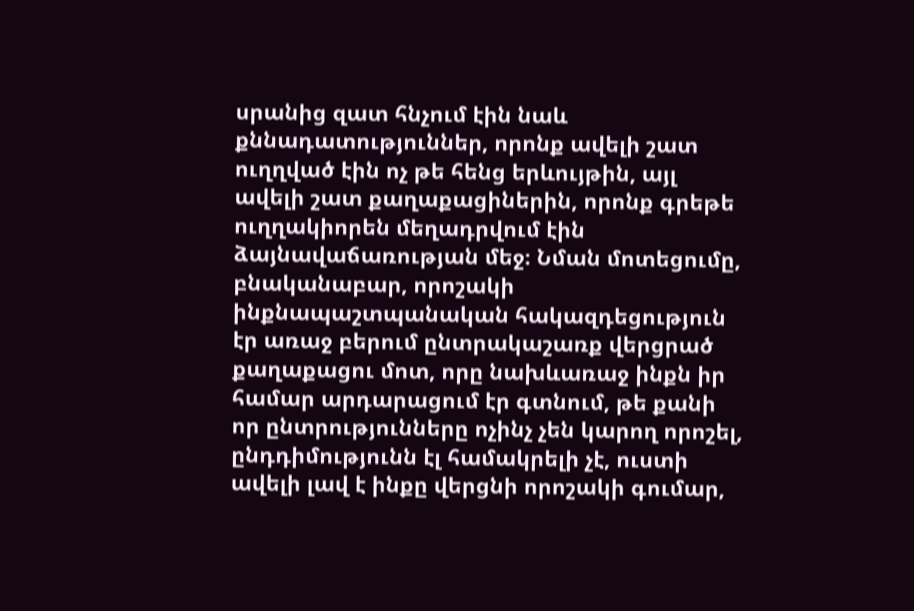սրանից զատ հնչում էին նաև քննադատություններ, որոնք ավելի շատ ուղղված էին ոչ թե հենց երևույթին, այլ ավելի շատ քաղաքացիներին, որոնք գրեթե ուղղակիորեն մեղադրվում էին ձայնավաճառության մեջ։ Նման մոտեցումը, բնականաբար, որոշակի ինքնապաշտպանական հակազդեցություն էր առաջ բերում ընտրակաշառք վերցրած քաղաքացու մոտ, որը նախևառաջ ինքն իր համար արդարացում էր գտնում, թե քանի որ ընտրությունները ոչինչ չեն կարող որոշել, ընդդիմությունն էլ համակրելի չէ, ուստի ավելի լավ է ինքը վերցնի որոշակի գումար,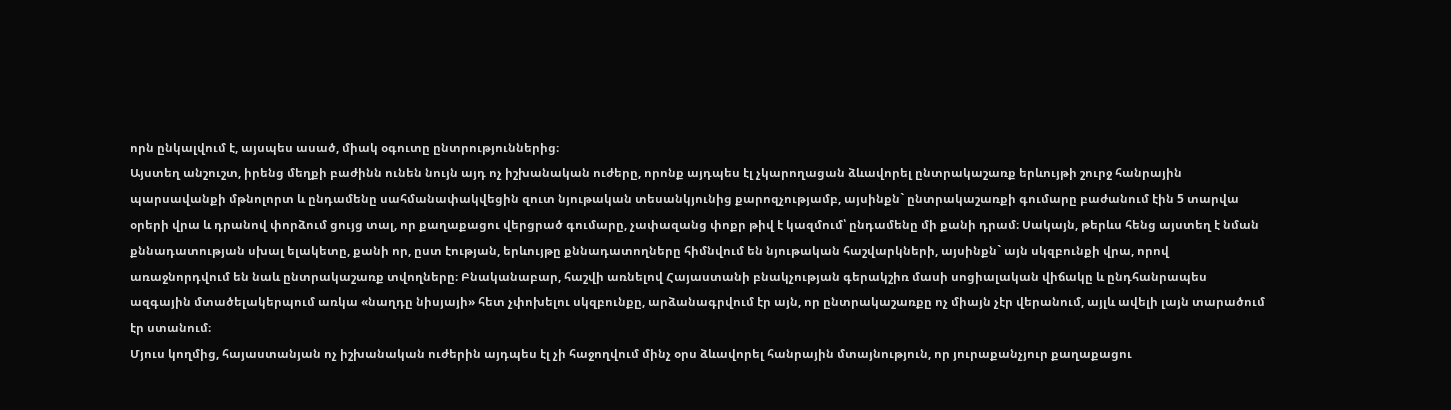որն ընկալվում է, այսպես ասած, միակ օգուտը ընտրություններից։
Այստեղ անշուշտ, իրենց մեղքի բաժինն ունեն նույն այդ ոչ իշխանական ուժերը, որոնք այդպես էլ չկարողացան ձևավորել ընտրակաշառք երևույթի շուրջ հանրային պարսավանքի մթնոլորտ և ընդամենը սահմանափակվեցին զուտ նյութական տեսանկյունից քարոզչությամբ, այսինքն` ընտրակաշառքի գումարը բաժանում էին 5 տարվա օրերի վրա և դրանով փորձում ցույց տալ, որ քաղաքացու վերցրած գումարը, չափազանց փոքր թիվ է կազմում՝ ընդամենը մի քանի դրամ։ Սակայն, թերևս հենց այստեղ է նման քննադատության սխալ ելակետը, քանի որ, ըստ էության, երևույթը քննադատողները հիմնվում են նյութական հաշվարկների, այսինքն` այն սկզբունքի վրա, որով առաջնորդվում են նաև ընտրակաշառք տվողները։ Բնականաբար, հաշվի առնելով Հայաստանի բնակչության գերակշիռ մասի սոցիալական վիճակը և ընդհանրապես ազգային մտածելակերպում առկա «նաղդը նիսյայի» հետ չփոխելու սկզբունքը, արձանագրվում էր այն, որ ընտրակաշառքը ոչ միայն չէր վերանում, այլև ավելի լայն տարածում էր ստանում։
Մյուս կողմից, հայաստանյան ոչ իշխանական ուժերին այդպես էլ չի հաջողվում մինչ օրս ձևավորել հանրային մտայնություն, որ յուրաքանչյուր քաղաքացու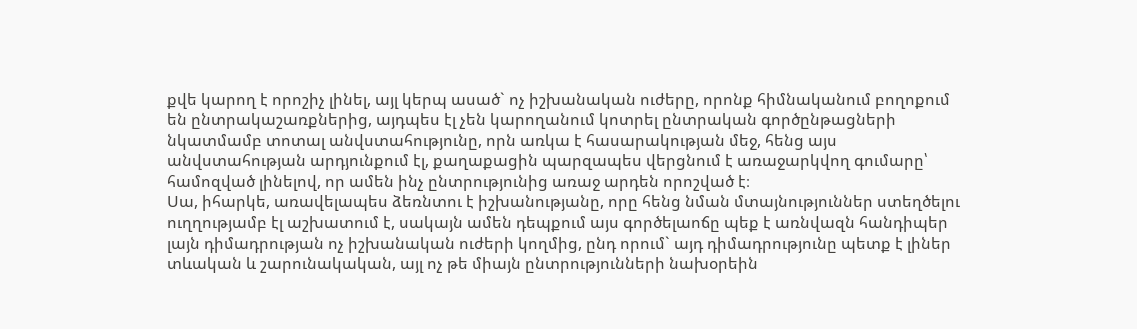քվե կարող է որոշիչ լինել, այլ կերպ ասած` ոչ իշխանական ուժերը, որոնք հիմնականում բողոքում են ընտրակաշառքներից, այդպես էլ չեն կարողանում կոտրել ընտրական գործընթացների նկատմամբ տոտալ անվստահությունը, որն առկա է հասարակության մեջ, հենց այս անվստահության արդյունքում էլ, քաղաքացին պարզապես վերցնում է առաջարկվող գումարը՝ համոզված լինելով, որ ամեն ինչ ընտրությունից առաջ արդեն որոշված է։
Սա, իհարկե, առավելապես ձեռնտու է իշխանությանը, որը հենց նման մտայնություններ ստեղծելու ուղղությամբ էլ աշխատում է, սակայն ամեն դեպքում այս գործելաոճը պեք է առնվազն հանդիպեր լայն դիմադրության ոչ իշխանական ուժերի կողմից, ընդ որում` այդ դիմադրությունը պետք է լիներ տևական և շարունակական, այլ ոչ թե միայն ընտրությունների նախօրեին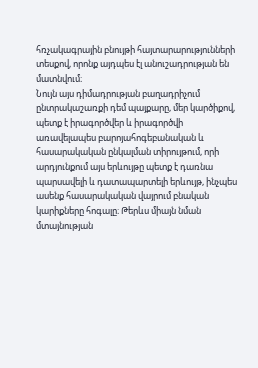հռչակագրային բնույթի հայտարարությունների տեսքով, որոնք այդպես էլ անուշադրության են մատնվում։
Նույն այս դիմադրության բաղադրիչում ընտրակաշառքի դեմ պայքարը, մեր կարծիքով, պետք է իրագործվեր և իրագործվի առավելապես բարոյահոգեբանական և հասարակական ընկալման տիրույթում, որի արդյունքում այս երևույթը պետք է դառնա պարսավելի և դատապարտելի երևույթ, ինչպես ասենք հասարակական վայրում բնական կարիքները հոգալը։ Թերևս միայն նման մտայնության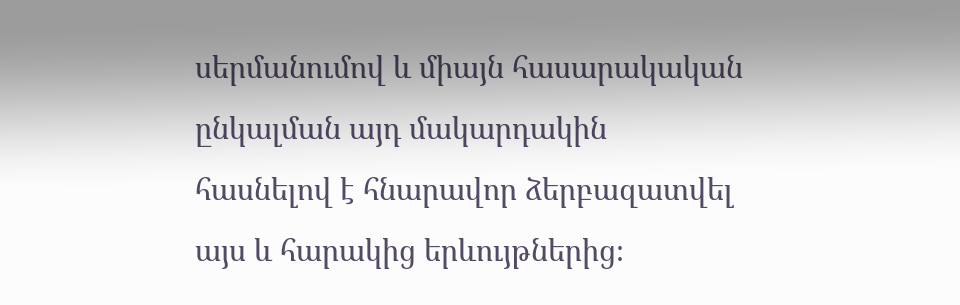սերմանումով և միայն հասարակական ընկալման այդ մակարդակին հասնելով է հնարավոր ձերբազատվել այս և հարակից երևույթներից։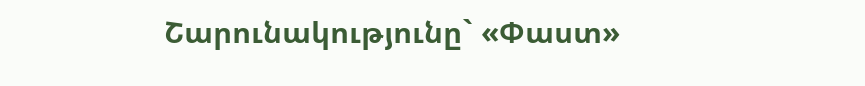Շարունակությունը` «Փաստ»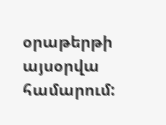օրաթերթի այսօրվա համարում: